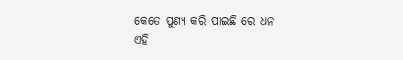କେତେ ପୁଣ୍ୟ କରି ପାଇଛି ରେ ଧନ
ଏହି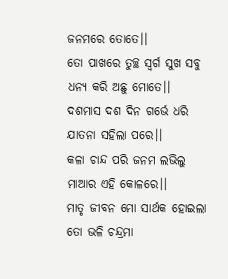ଜନମରେ ତୋତେ।।
ତୋ ପାଖରେ ତୁଚ୍ଛ ସ୍ଵର୍ଗ ସୁଖ ସବୁ
ଧନ୍ୟ କରି ଅଛୁ ମୋତେ।।
ଦଶମାସ ଦଶ ଦିନ ଗର୍ଭେ ଧରି
ଯାତନା ସହିଲା ପରେ।।
କଳା ଚାନ୍ଦ ପରି ଜନମ ଲଭିଲୁ
ମାଆର ଏହି କୋଳରେ।।
ମାତୃ ଜୀବନ ମୋ ସାର୍ଥକ ହୋଇଲା
ତୋ ଭଳି ଚନ୍ଦ୍ରମା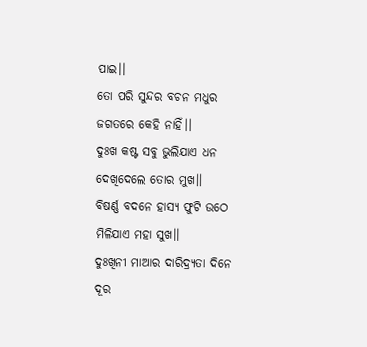ପାଇ।।
ତୋ ପରି ସୁନ୍ଦର ବଚନ ମଧୁର
ଜଗତରେ କେହି ନାହିଁ।।
ଦୁଃଖ କଷ୍ଟ ସବୁ ଭୁଲିଯାଏ ଧନ
ଦେଖିଦେଲେ ତୋର ମୁଖ।।
ବିଷର୍ଣ୍ଣ ବଦନେ ହାସ୍ୟ ଫୁଟି ଉଠେ
ମିଳିଯାଏ ମହା ସୁଖ।।
ଦୁଃଖିନୀ ମାଆର ଦାରିଦ୍ର୍ୟତା ଦିନେ
ଦୂର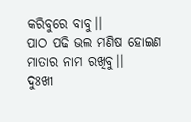କରିବୁରେ ବାବୁ।।
ପାଠ ପଢି ଭଲ ମଣିଷ ହୋଇଣ
ମାତାର ନାମ ରଖିବୁ।।
ଦୁଃଖୀ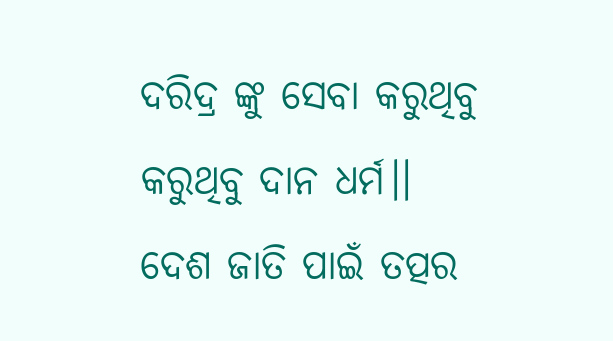ଦରିଦ୍ର ଙ୍କୁ ସେବା କରୁଥିବୁ
କରୁଥିବୁ ଦାନ ଧର୍ମ।।
ଦେଶ ଜାତି ପାଇଁ ତତ୍ପର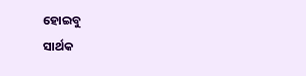ହୋଇବୁ
ସାର୍ଥକ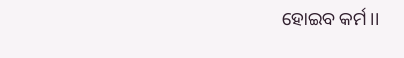ହୋଇବ କର୍ମ।।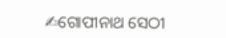✍ଗୋପୀନାଥ ସେଠୀ